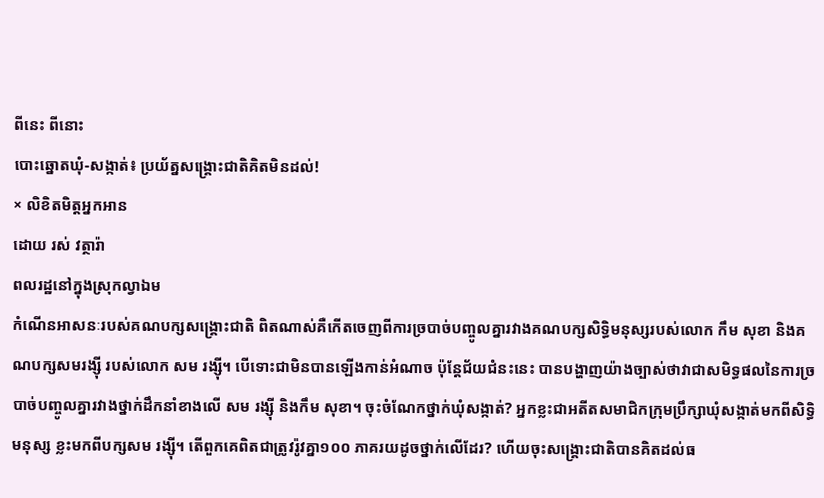ពីនេះ ពីនោះ
បោះឆ្នោតឃុំ-សង្កាត់៖ ប្រយ័ត្នសង្គ្រោះជាតិគិតមិនដល់!
× លិខិតមិត្តអ្នកអាន
ដោយ រស់ វត្ថារ៉ា
ពលរដ្ឋនៅក្នុងស្រុកល្វាឯម
កំណើនអាសនៈរបស់គណបក្សសង្គ្រោះជាតិ ពិតណាស់គឺកើតចេញពីការច្របាច់បញ្ចូលគ្នារវាងគណបក្សសិទ្ធិមនុស្សរបស់លោក កឹម សុខា និងគណបក្សសមរង្ស៊ី របស់លោក សម រង្ស៊ី។ បើទោះជាមិនបានឡើងកាន់អំណាច ប៉ុន្តែជ័យជំនះនេះ បានបង្ហាញយ៉ាងច្បាស់ថាវាជាសមិទ្ធផលនៃការច្របាច់បញ្ចូលគ្នារវាងថ្នាក់ដឹកនាំខាងលើ សម រង្ស៊ី និងកឹម សុខា។ ចុះចំណែកថ្នាក់ឃុំសង្កាត់? អ្នកខ្លះជាអតីតសមាជិកក្រុមប្រឹក្សាឃុំសង្កាត់មកពីសិទ្ធិមនុស្ស ខ្លះមកពីបក្សសម រង្ស៊ី។ តើពួកគេពិតជាត្រូវរ៉ូវគ្នា១០០ ភាគរយដូចថ្នាក់លើដែរ? ហើយចុះសង្គ្រោះជាតិបានគិតដល់ធ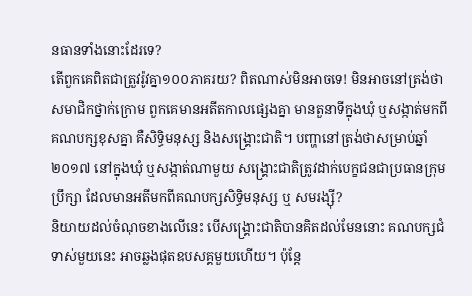នធានទាំងនោះដែរទេ?
តើពួកគេពិតជាត្រួវរ៉ូវគ្នា១០០ភាគរយ? ពិតណាស់មិនអាចទេ! មិនអាចនៅត្រង់ថា សមាជិកថ្នាក់ក្រោម ពួកគេមានអតីតកាលផ្សេងគ្នា មានតួនាទីក្នុងឃុំ ឬសង្កាត់មកពីគណបក្សខុសគ្នា គឺសិទ្ធិមនុស្ស និងសង្គ្រោះជាតិ។ បញ្ហានៅត្រង់ថាសម្រាប់ឆ្នាំ២០១៧ នៅក្នុងឃុំ ឬសង្កាត់ណាមួយ សង្គ្រោះជាតិត្រូវដាក់បេក្ខជនជាប្រធានក្រុមប្រឹក្សា ដែលមានអតីមកពីគណបក្សសិទ្ធិមនុស្ស ឬ សមរង្ស៊ី?
និយាយដល់ចំណុចខាងលើនេះ បើសង្គ្រោះជាតិបានគិតដល់មែននោះ គណបក្សជំទាស់មួយនេះ អាចឆ្លងផុតឧបសគ្គមួយហើយ។ ប៉ុន្តែ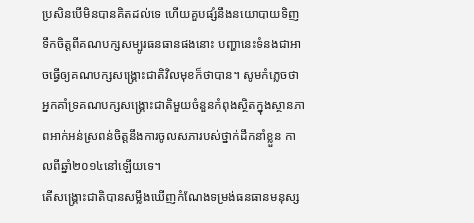ប្រសិនបើមិនបានគិតដល់ទេ ហើយគួបផ្សំនឹងនយោបាយទិញទឹកចិត្តពីគណបក្សសម្បូរធនធានផងនោះ បញ្ហានេះទំនងជាអាចធ្វើឲ្យគណបក្សសង្គ្រោះជាតិវិលមុខក៏ថាបាន។ សូមកំភ្លេចថា អ្នកគាំទ្រគណបក្សសង្គ្រោះជាតិមួយចំនួនកំពុងស្ថិតក្នុងស្ថានភាពអាក់អន់ស្រពន់ចិត្តនឹងការចូលសភារបស់ថ្នាក់ដឹកនាំខ្លួន កាលពីឆ្នាំ២០១៤នៅឡើយទេ។
តើសង្គ្រោះជាតិបានសម្លឹងឃើញកំណែងទម្រង់ធនធានមនុស្ស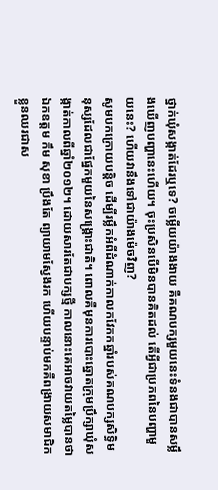ថ្នាក់ឃុំសង្កាត់ដែរឬទេ? ចម្លើយយ៉ាងងាយ គឺគណបក្សមួយនេះទំនងជាបានសម្លឹងឃើញបញ្ហានេះហើយ។ ចុះប្រសិនបើមិនបានគិតដល់ តើអ្វីជាប្រភពនៃបញ្ហាមួយនេះ? ហើយវានឹងទៅជាយ៉ាងម៉េចវិញ?
សូមបកក្រោយបន្តិច ដើម្បីរម្លឹកអំពីដំណាក់កាលកវែកកឆ្នាំរបស់គណបក្សសិទ្ធិមនុស្សដែលជាផ្នែកមួយនៃសង្គ្រោះជាតិ។ ពោលគឺមុនការបោះឆ្នោតក្រុមប្រឹក្សាឃុំសង្កាត់កាលពីឆ្នាំ២០១២។ ដោយសារតែជាបក្សថ្មី កាលនោះគេអាចវាយតម្លៃបានថាឯកឧត្តម កឹម សុខា ប្រឹងតែ ព្យាយាមស្វែងរក ហើយបន្ទាប់មកគឺពង្រាយសមាជិកខ្លួនឈរជាស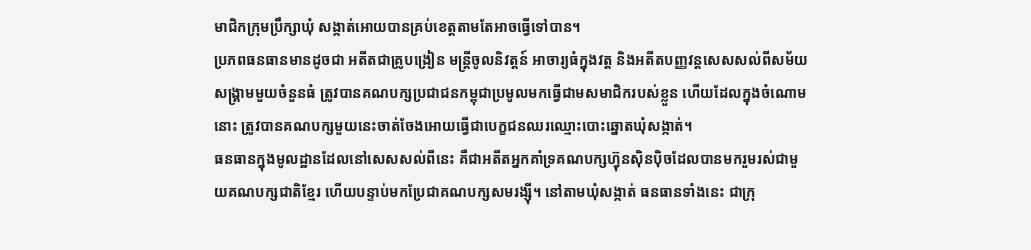មាជិកក្រុមប្រឹក្សាឃុំ សង្កាត់អោយបានគ្រប់ខេត្តតាមតែអាចធ្វើទៅបាន។
ប្រភពធនធានមានដូចជា អតីតជាគ្រូបង្រៀន មន្ត្រីចូលនិវត្តន៍ អាចារ្យធំក្នុងវត្ត និងអតីតបញ្ញវន្តសេសសល់ពីសម័យសង្គ្រាមមួយចំនួនធំ ត្រូវបានគណបក្សប្រជាជនកម្ពុជាប្រមូលមកធ្វើជាមសមាជិករបស់ខ្លួន ហើយដែលក្នុងចំណោមនោះ ត្រូវបានគណបក្សមួយនេះចាត់ចែងអោយធ្វើជាបេក្ខជនឈរឈ្មោះបោះឆ្នោតឃុំសង្កាត់។
ធនធានក្នុងមូលដ្ឋានដែលនៅសេសសល់ពីនេះ គឺជាអតីតអ្នកគាំទ្រគណបក្សហ្វ៊ុនស៊ិនប៉ិចដែលបានមករួមរស់ជាមួយគណបក្សជាតិខ្មែរ ហើយបន្ទាប់មកប្រែជាគណបក្សសមរង្ស៊ី។ នៅតាមឃុំសង្កាត់ ធនធានទាំងនេះ ជាក្រុ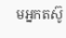មអ្នកតស៊ូ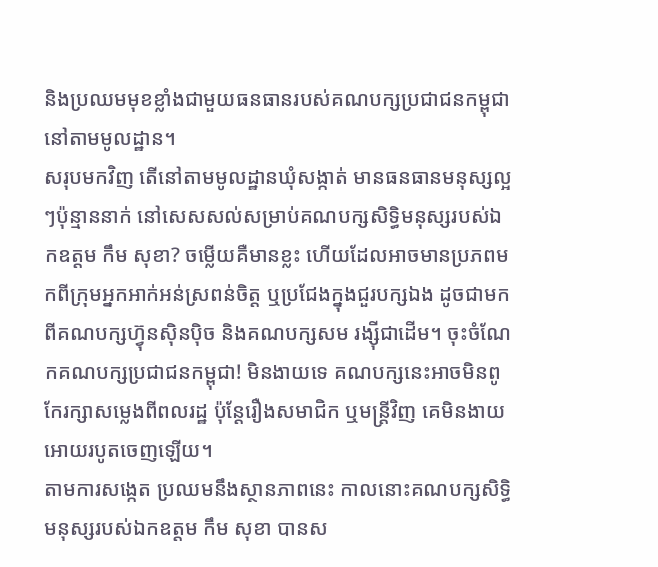និងប្រឈមមុខខ្លាំងជាមួយធនធានរបស់គណបក្សប្រជាជនកម្ពុជានៅតាមមូលដ្ឋាន។
សរុបមកវិញ តើនៅតាមមូលដ្ឋានឃុំសង្កាត់ មានធនធានមនុស្សល្អៗប៉ុន្មាននាក់ នៅសេសសល់សម្រាប់គណបក្សសិទ្ធិមនុស្សរបស់ឯកឧត្តម កឹម សុខា? ចម្លើយគឺមានខ្លះ ហើយដែលអាចមានប្រភពមកពីក្រុមអ្នកអាក់អន់ស្រពន់ចិត្ត ឬប្រជែងក្នុងជួរបក្សឯង ដូចជាមកពីគណបក្សហ្វ៊ុនស៊ិនប៉ិច និងគណបក្សសម រង្ស៊ីជាដើម។ ចុះចំណែកគណបក្សប្រជាជនកម្ពុជា! មិនងាយទេ គណបក្សនេះអាចមិនពូកែរក្សាសម្លេងពីពលរដ្ឋ ប៉ុន្តែរឿងសមាជិក ឬមន្ត្រីវិញ គេមិនងាយអោយរបូតចេញឡើយ។
តាមការសង្កេត ប្រឈមនឹងស្ថានភាពនេះ កាលនោះគណបក្សសិទ្ធិមនុស្សរបស់ឯកឧត្តម កឹម សុខា បានស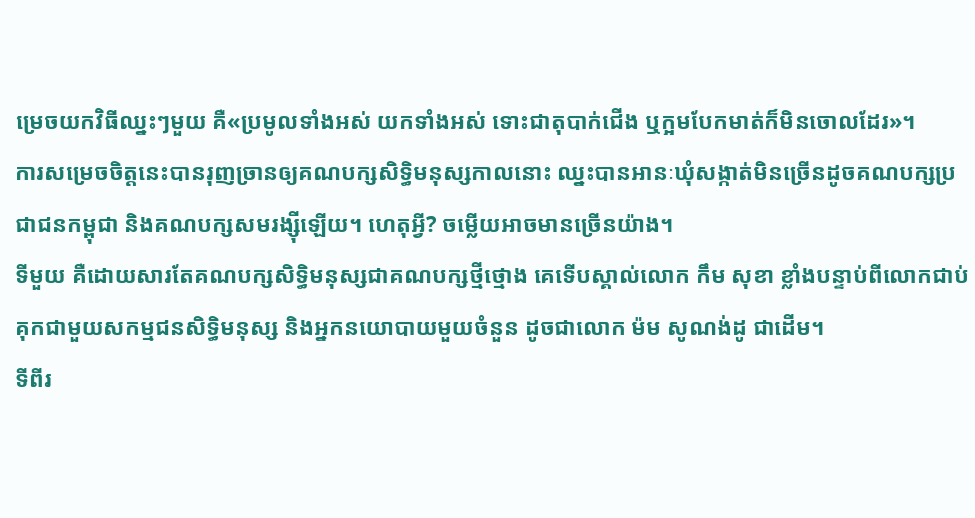ម្រេចយកវិធីឈ្នះៗមួយ គឺ«ប្រមូលទាំងអស់ យកទាំងអស់ ទោះជាតុបាក់ជើង ឬក្អមបែកមាត់ក៏មិនចោលដែរ»។
ការសម្រេចចិត្តនេះបានរុញច្រានឲ្យគណបក្សសិទ្ធិមនុស្សកាលនោះ ឈ្នះបានអានៈឃុំសង្កាត់មិនច្រើនដូចគណបក្សប្រជាជនកម្ពុជា និងគណបក្សសមរង្ស៊ីឡើយ។ ហេតុអ្វី? ចម្លើយអាចមានច្រើនយ៉ាង។
ទីមួយ គឺដោយសារតែគណបក្សសិទ្ធិមនុស្សជាគណបក្សថ្មីថ្មោង គេទើបស្គាល់លោក កឹម សុខា ខ្លាំងបន្ទាប់ពីលោកជាប់គុកជាមួយសកម្មជនសិទ្ធិមនុស្ស និងអ្នកនយោបាយមួយចំនួន ដូចជាលោក ម៉ម សូណង់ដូ ជាដើម។
ទីពីរ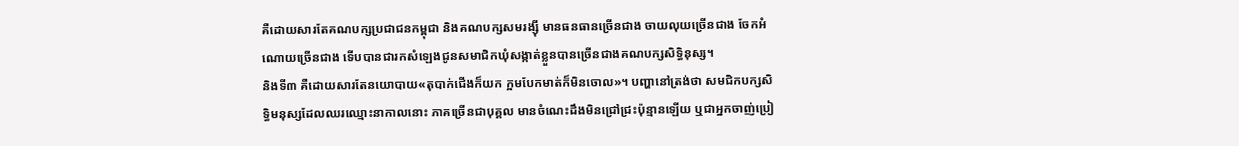គឺដោយសារតែគណបក្សប្រជាជនកម្ពុជា និងគណបក្សសមរង្ស៊ី មានធនធានច្រើនជាង ចាយលុយច្រើនជាង ចែកអំណោយច្រើនជាង ទើបបានជារកសំឡេងជូនសមាជិកឃុំសង្កាត់ខ្លួនបានច្រើនជាងគណបក្សសិទ្ធិនុស្ស។
និងទី៣ គឺដោយសារតែនយោបាយ«តុបាក់ជើងក៏យក ក្អមបែកមាត់ក៏មិនចោល»។ បញ្ហានៅត្រង់ថា សមជិកបក្សសិទ្ធិមនុស្សដែលឈរឈ្មោះនាកាលនោះ ភាគច្រើនជាបុគ្គល មានចំណេះដឹងមិនជ្រៅជ្រះប៉ុន្មានឡើយ ឬជាអ្នកចាញ់ប្រៀ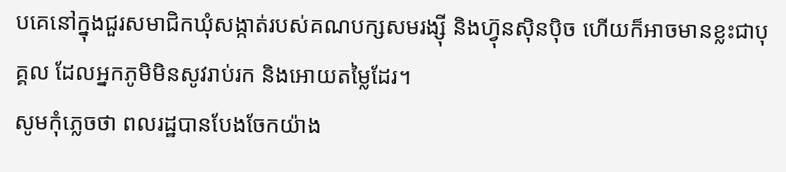បគេនៅក្នុងជួរសមាជិកឃុំសង្កាត់របស់គណបក្សសមរង្ស៊ី និងហ្វ៊ុនស៊ិនប៉ិច ហើយក៏អាចមានខ្លះជាបុគ្គល ដែលអ្នកភូមិមិនសូវរាប់រក និងអោយតម្លៃដែរ។
សូមកុំភ្លេចថា ពលរដ្ឋបានបែងចែកយ៉ាង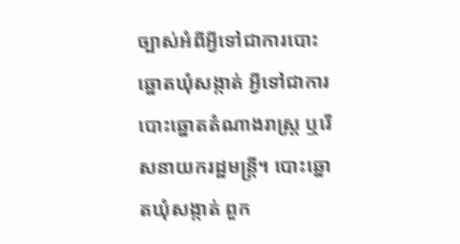ច្បាស់អំពីអ្វីទៅជាការបោះឆ្នោតឃុំសង្កាត់ អ្វីទៅជាការបោះឆ្នោតតំណាងរាស្ត្រ ឬរើសនាយករដ្ឋមន្ត្រី។ បោះឆ្នោតឃុំសង្កាត់ ពួក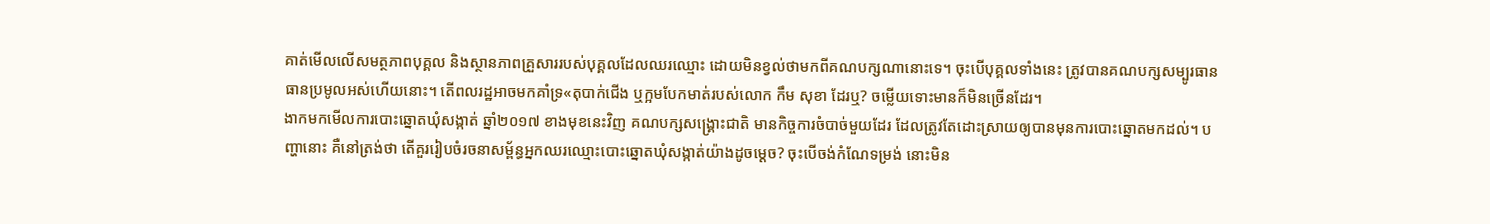គាត់មើលលើសមត្ថភាពបុគ្គល និងស្ថានភាពគ្រួសាររបស់បុគ្គលដែលឈរឈ្មោះ ដោយមិនខ្វល់ថាមកពីគណបក្សណានោះទេ។ ចុះបើបុគ្គលទាំងនេះ ត្រូវបានគណបក្សសម្បូរធានធានប្រមូលអស់ហើយនោះ។ តើពលរដ្ឋអាចមកគាំទ្រ«តុបាក់ជើង ឬក្អមបែកមាត់របស់លោក កឹម សុខា ដែរឬ? ចម្លើយទោះមានក៏មិនច្រើនដែរ។
ងាកមកមើលការបោះឆ្នោតឃុំសង្កាត់ ឆ្នាំ២០១៧ ខាងមុខនេះវិញ គណបក្សសង្គ្រោះជាតិ មានកិច្ចការចំបាច់មួយដែរ ដែលត្រូវតែដោះស្រាយឲ្យបានមុនការបោះឆ្នោតមកដល់។ បញ្ហានោះ គឺនៅត្រង់ថា តើគួររៀបចំរចនាសម្ព័ន្ធអ្នកឈរឈ្មោះបោះឆ្នោតឃុំសង្កាត់យ៉ាងដូចម្ដេច? ចុះបើចង់កំណែទម្រង់ នោះមិន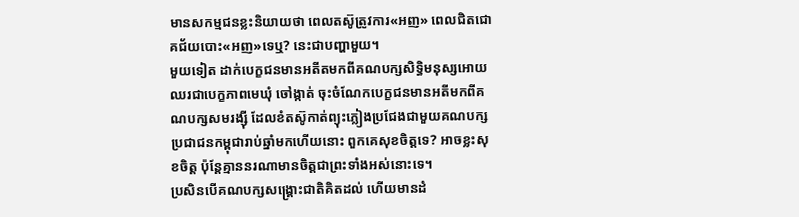មានសកម្មជនខ្លះនិយាយថា ពេលតស៊ូត្រូវការ«អញ» ពេលជិតជោគជ័យបោះ«អញ»ទេឬ? នេះជាបញ្ហាមួយ។
មួយទៀត ដាក់បេក្ខជនមានអតីតមកពីគណបក្សសិទ្ធិមនុស្សអោយឈរជាបេក្ខភាពមេឃុំ ចៅង្កាត់ ចុះចំណែកបេក្ខជនមានអតីមកពីគណបក្សសមរង្ស៊ី ដែលខំតស៊ូកាត់ព្យុះភ្លៀងប្រជែងជាមួយគណបក្សប្រជាជនកម្ពុជារាប់ឆ្នាំមកហើយនោះ ពួកគេសុខចិត្តទេ? អាចខ្លះសុខចិត្ត ប៉ុន្តែគ្មាននរណាមានចិត្តជាព្រះទាំងអស់នោះទេ។
ប្រសិនបើគណបក្សសង្គ្រោះជាតិគិតដល់ ហើយមានដំ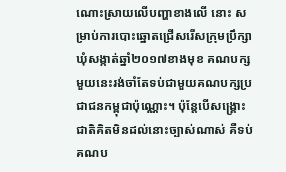ណោះស្រាយលើបញ្ហាខាងលើ នោះ សម្រាប់ការបោះឆ្នោតជ្រើសរើសក្រុមប្រឹក្សាឃុំសង្កាត់ឆ្នាំ២០១៧ខាងមុខ គណបក្សមួយនេះរង់ចាំតែទប់ជាមួយគណបក្សប្រជាជនកម្ពុជាប៉ុណ្ណោះ។ ប៉ុន្តែបើសង្គ្រោះជាតិគិតមិនដល់នោះច្បាស់ណាស់ គឺទប់គណប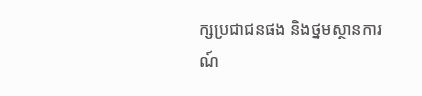ក្សប្រជាជនផង និងថ្នមស្ថានការណ៍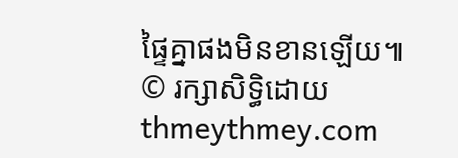ផ្ទៃគ្នាផងមិនខានឡើយ៕
© រក្សាសិទ្ធិដោយ thmeythmey.com